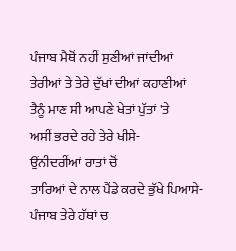ਪੰਜਾਬ ਮੈਥੋਂ ਨਹੀਂ ਸੁਣੀਆਂ ਜਾਂਦੀਆਂ
ਤੇਰੀਆਂ ਤੇ ਤੇਰੇ ਦੁੱਖਾਂ ਦੀਆਂ ਕਹਾਣੀਆਂ
ਤੈਨੂੰ ਮਾਣ ਸੀ ਆਪਣੇ ਖੇਤਾਂ ਪੁੱਤਾਂ 'ਤੇ
ਅਸੀਂ ਭਰਦੇ ਰਹੇ ਤੇਰੇ ਖੀਸੇ-
ਉਂਨੀਦਰੀਂਆਂ ਰਾਤਾਂ ਚੋਂ
ਤਾਰਿਆਂ ਦੇ ਨਾਲ ਪੈਂਡੇ ਕਰਦੇ ਭੁੱਖੇ ਪਿਆਸੇ-
ਪੰਜਾਬ ਤੇਰੇ ਹੱਥਾਂ ਚ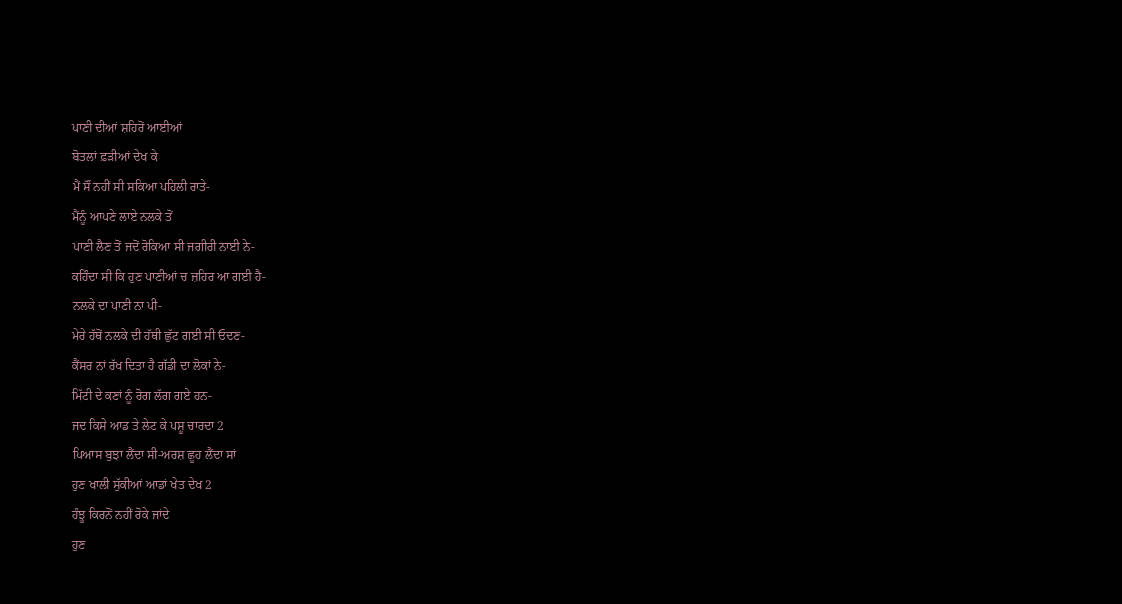ਪਾਣੀ ਦੀਆਂ ਸ਼ਹਿਰੋਂ ਆਈਆਂ
ਬੋਤਲਾਂ ਫ਼ੜੀਆਂ ਦੇਖ ਕੇ
ਮੈਂ ਸੌਂ ਨਹੀਂ ਸੀ ਸਕਿਆ ਪਹਿਲੀ ਰਾਤੇ-
ਮੈਂਨੂੰ ਆਪਣੇ ਲਾਏ ਨਲਕੇ ਤੋਂ
ਪਾਣੀ ਲੈਣ ਤੋਂ ਜਦੋਂ ਰੋਕਿਆ ਸੀ ਜਗੀਰੀ ਨਾਈ ਨੇ-
ਕਹਿੰਦਾ ਸੀ ਕਿ ਹੁਣ ਪਾਣੀਆਂ ਚ ਜ਼ਹਿਰ ਆ ਗਈ ਹੈ-
ਨਲਕੇ ਦਾ ਪਾਣੀ ਨਾ ਪੀ-
ਮੇਰੇ ਹੱਥੋਂ ਨਲਕੇ ਦੀ ਹੱਥੀ ਛੁੱਟ ਗਈ ਸੀ ਓਦਣ-
ਕੈਂਸਰ ਨਾਂ ਰੱਖ ਦਿਤਾ ਹੈ ਗੱਡੀ ਦਾ ਲੋਕਾਂ ਨੇ-
ਮਿੱਟੀ ਦੇ ਕਣਾਂ ਨੂੰ ਰੋਗ ਲੱਗ ਗਏ ਹਨ-
ਜਦ ਕਿਸੇ ਆਡ ਤੇ ਲੇਟ ਕੇ ਪਸ਼ੂ ਚਾਰਦਾ 2
ਪਿਆਸ ਬੁਝਾ ਲੈਂਦਾ ਸੀ-ਅਰਸ਼ ਛੂਹ ਲੈਂਦਾ ਸਾਂ
ਹੁਣ ਖਾਲੀ ਸੁੱਕੀਆਂ ਆਡਾਂ ਖੇਤ ਦੇਖ 2
ਹੰਝੂ ਕਿਰਨੋਂ ਨਹੀਂ ਰੋਕੇ ਜਾਂਦੇ
ਹੁਣ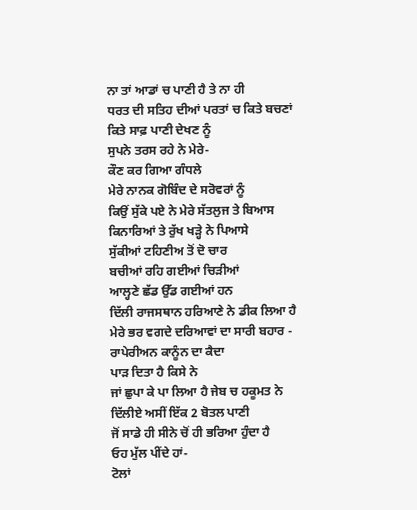ਨਾ ਤਾਂ ਆਡਾਂ ਚ ਪਾਣੀ ਹੈ ਤੇ ਨਾ ਹੀ
ਧਰਤ ਦੀ ਸਤਿਹ ਦੀਆਂ ਪਰਤਾਂ ਚ ਕਿਤੇ ਬਚਣਾਂ
ਕਿਤੇ ਸਾਫ਼ ਪਾਣੀ ਦੇਖਣ ਨੂੰ
ਸੁਪਨੇ ਤਰਸ ਰਹੇ ਨੇ ਮੇਰੇ-
ਕੌਣ ਕਰ ਗਿਆ ਗੰਧਲੇ
ਮੇਰੇ ਨਾਨਕ ਗੋਬਿੰਦ ਦੇ ਸਰੋਵਰਾਂ ਨੂੰ
ਕਿਉਂ ਸੁੱਕੇ ਪਏ ਨੇ ਮੇਰੇ ਸੱਤਲੁਜ ਤੇ ਬਿਆਸ
ਕਿਨਾਰਿਆਂ ਤੇ ਰੁੱਖ ਖੜ੍ਹੇ ਨੇ ਪਿਆਸੇ
ਸੁੱਕੀਆਂ ਟਹਿਣੀਅ ਤੋਂ ਦੋ ਚਾਰ
ਬਚੀਆਂ ਰਹਿ ਗਈਆਂ ਚਿੜੀਆਂ
ਆਲ੍ਹਣੇ ਛੱਡ ਉੱਡ ਗਈਆਂ ਹਨ
ਦਿੱਲੀ ਰਾਜਸਥਾਨ ਹਰਿਆਣੇ ਨੇ ਡੀਕ ਲਿਆ ਹੈ
ਮੇਰੇ ਭਰ ਵਗਦੇ ਦਰਿਆਵਾਂ ਦਾ ਸਾਰੀ ਬਹਾਰ -
ਰਾਪੇਰੀਅਨ ਕਾਨੂੰਨ ਦਾ ਕੈਦਾ
ਪਾੜ ਦਿਤਾ ਹੈ ਕਿਸੇ ਨੇ
ਜਾਂ ਛੁਪਾ ਕੇ ਪਾ ਲਿਆ ਹੈ ਜੇਬ ਚ ਹਕੂਮਤ ਨੇ
ਦਿੱਲੀਏ ਅਸੀਂ ਇੱਕ 2 ਬੋਤਲ ਪਾਣੀ
ਜੋਂ ਸਾਡੇ ਹੀ ਸੀਨੇ ਚੋਂ ਹੀ ਭਰਿਆ ਹੁੰਦਾ ਹੈ
ਓਹ ਮੁੱਲ ਪੀਂਦੇ ਹਾਂ-
ਟੋਲਾਂ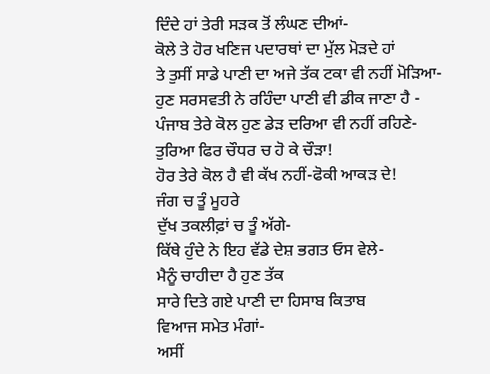ਦਿੰਦੇ ਹਾਂ ਤੇਰੀ ਸੜਕ ਤੋਂ ਲੰਘਣ ਦੀਆਂ-
ਕੋਲੇ ਤੇ ਹੋਰ ਖਣਿਜ ਪਦਾਰਥਾਂ ਦਾ ਮੁੱਲ ਮੋੜਦੇ ਹਾਂ
ਤੇ ਤੁਸੀਂ ਸਾਡੇ ਪਾਣੀ ਦਾ ਅਜੇ ਤੱਕ ਟਕਾ ਵੀ ਨਹੀਂ ਮੋੜਿਆ-
ਹੁਣ ਸਰਸਵਤੀ ਨੇ ਰਹਿੰਦਾ ਪਾਣੀ ਵੀ ਡੀਕ ਜਾਣਾ ਹੈ -
ਪੰਜਾਬ ਤੇਰੇ ਕੋਲ ਹੁਣ ਡੇੜ ਦਰਿਆ ਵੀ ਨਹੀਂ ਰਹਿਣੇ-
ਤੁਰਿਆ ਫਿਰ ਚੌਧਰ ਚ ਹੋ ਕੇ ਚੌੜਾ!
ਹੋਰ ਤੇਰੇ ਕੋਲ ਹੈ ਵੀ ਕੱਖ ਨਹੀਂ-ਫੋਕੀ ਆਕੜ ਦੇ!
ਜੰਗ ਚ ਤੂੰ ਮੂਹਰੇ
ਦੁੱਖ ਤਕਲੀਫ਼ਾਂ ਚ ਤੂੰ ਅੱਗੇ-
ਕਿੱਥੇ ਹੁੰਦੇ ਨੇ ਇਹ ਵੱਡੇ ਦੇਸ਼ ਭਗਤ ਓਸ ਵੇਲੇ-
ਮੈਨੂੰ ਚਾਹੀਦਾ ਹੈ ਹੁਣ ਤੱਕ
ਸਾਰੇ ਦਿਤੇ ਗਏ ਪਾਣੀ ਦਾ ਹਿਸਾਬ ਕਿਤਾਬ
ਵਿਆਜ ਸਮੇਤ ਮੰਗਾਂ-
ਅਸੀਂ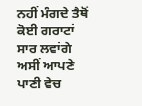ਨਹੀਂ ਮੰਗਦੇ ਤੈਥੋਂ ਕੋਈ ਗਰਾਟਾਂ
ਸਾਰ ਲਵਾਂਗੇ ਅਸੀਂ ਆਪਣੇ ਪਾਣੀ ਵੇਚ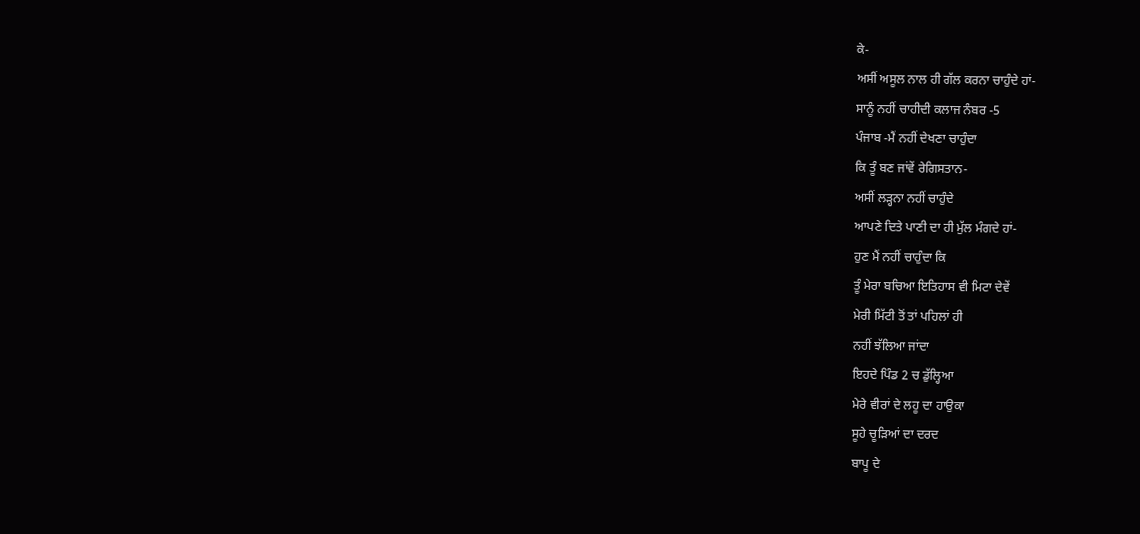ਕੇ-
ਅਸੀਂ ਅਸੂਲ ਨਾਲ ਹੀ ਗੱਲ ਕਰਨਾ ਚਾਹੁੰਦੇ ਹਾਂ-
ਸਾਨੂੰ ਨਹੀਂ ਚਾਹੀਦੀ ਕਲਾਜ ਨੰਬਰ -5
ਪੰਜਾਬ -ਮੈਂ ਨਹੀਂ ਦੇਖਣਾ ਚਾਹੁੰਦਾ
ਕਿ ਤੂੰ ਬਣ ਜਾਂਵੇਂ ਰੇਗਿਸਤਾਨ-
ਅਸੀਂ ਲੜ੍ਹਨਾ ਨਹੀਂ ਚਾਹੁੰਦੇ
ਆਪਣੇ ਦਿਤੇ ਪਾਣੀ ਦਾ ਹੀ ਮੁੱਲ ਮੰਗਦੇ ਹਾਂ-
ਹੁਣ ਮੈਂ ਨਹੀਂ ਚਾਹੁੰਦਾ ਕਿ
ਤੂੰ ਮੇਰਾ ਬਚਿਆ ਇਤਿਹਾਸ ਵੀ ਮਿਟਾ ਦੇਵੇਂ
ਮੇਰੀ ਮਿੱਟੀ ਤੋਂ ਤਾਂ ਪਹਿਲਾਂ ਹੀ
ਨਹੀਂ ਝੱਲਿਆ ਜਾਂਦਾ
ਇਹਦੇ ਪਿੰਡ 2 ਚ ਡੁੱਲ੍ਹਿਆ
ਮੇਰੇ ਵੀਰਾਂ ਦੇ ਲਹੂ ਦਾ ਹਾਉਕਾ
ਸੂਹੇ ਚੂੜਿਆਂ ਦਾ ਦਰਦ
ਬਾਪੂ ਦੇ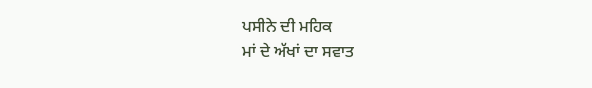ਪਸੀਨੇ ਦੀ ਮਹਿਕ
ਮਾਂ ਦੇ ਅੱਖਾਂ ਦਾ ਸਵਾਤ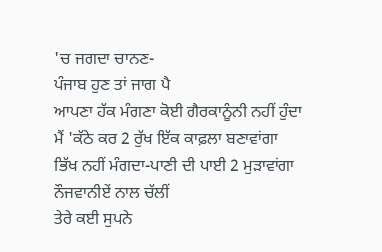'ਚ ਜਗਦਾ ਚਾਨਣ-
ਪੰਜਾਬ ਹੁਣ ਤਾਂ ਜਾਗ ਪੈ
ਆਪਣਾ ਹੱਕ ਮੰਗਣਾ ਕੋਈ ਗੈਰਕਾਨੂੰਨੀ ਨਹੀਂ ਹੁੰਦਾ
ਮੈਂ 'ਕੱਠੇ ਕਰ 2 ਰੁੱਖ ਇੱਕ ਕਾਫ਼ਲਾ ਬਣਾਵਾਂਗਾ
ਭਿੱਖ ਨਹੀਂ ਮੰਗਦਾ-ਪਾਣੀ ਦੀ ਪਾਈ 2 ਮੁੜਾਵਾਂਗਾ
ਨੌਜਵਾਨੀਏਂ ਨਾਲ ਚੱਲੀਂ
ਤੇਰੇ ਕਈ ਸੁਪਨੇ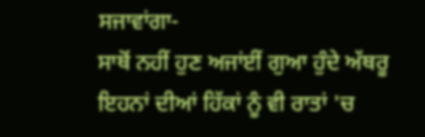ਸਜਾਵਾਂਗਾ-
ਸਾਥੋਂ ਨਹੀਂ ਹੁਣ ਅਜਾਂਈਂ ਗੁਆ ਹੁੰਦੇ ਅੱਥਰੂ
ਇਹਨਾਂ ਦੀਆਂ ਹਿੱਕਾਂ ਨੂੰ ਵੀ ਰਾਤਾਂ 'ਚ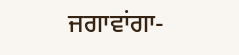ਜਗਾਵਾਂਗਾ-